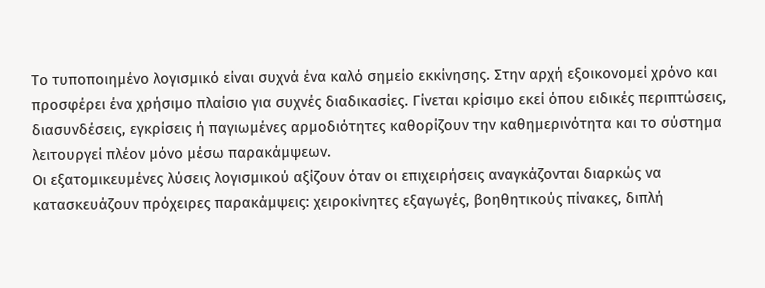Το τυποποιημένο λογισμικό είναι συχνά ένα καλό σημείο εκκίνησης. Στην αρχή εξοικονομεί χρόνο και προσφέρει ένα χρήσιμο πλαίσιο για συχνές διαδικασίες. Γίνεται κρίσιμο εκεί όπου ειδικές περιπτώσεις, διασυνδέσεις, εγκρίσεις ή παγιωμένες αρμοδιότητες καθορίζουν την καθημερινότητα και το σύστημα λειτουργεί πλέον μόνο μέσω παρακάμψεων.
Οι εξατομικευμένες λύσεις λογισμικού αξίζουν όταν οι επιχειρήσεις αναγκάζονται διαρκώς να κατασκευάζουν πρόχειρες παρακάμψεις: χειροκίνητες εξαγωγές, βοηθητικούς πίνακες, διπλή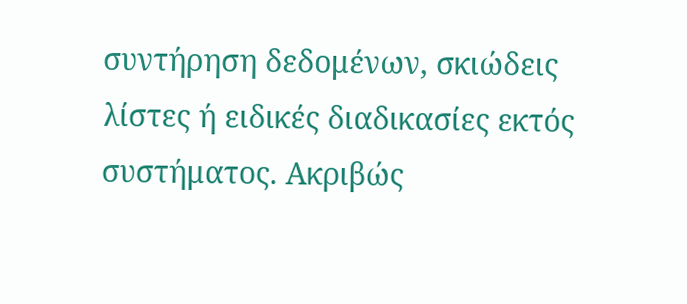συντήρηση δεδομένων, σκιώδεις λίστες ή ειδικές διαδικασίες εκτός συστήματος. Ακριβώς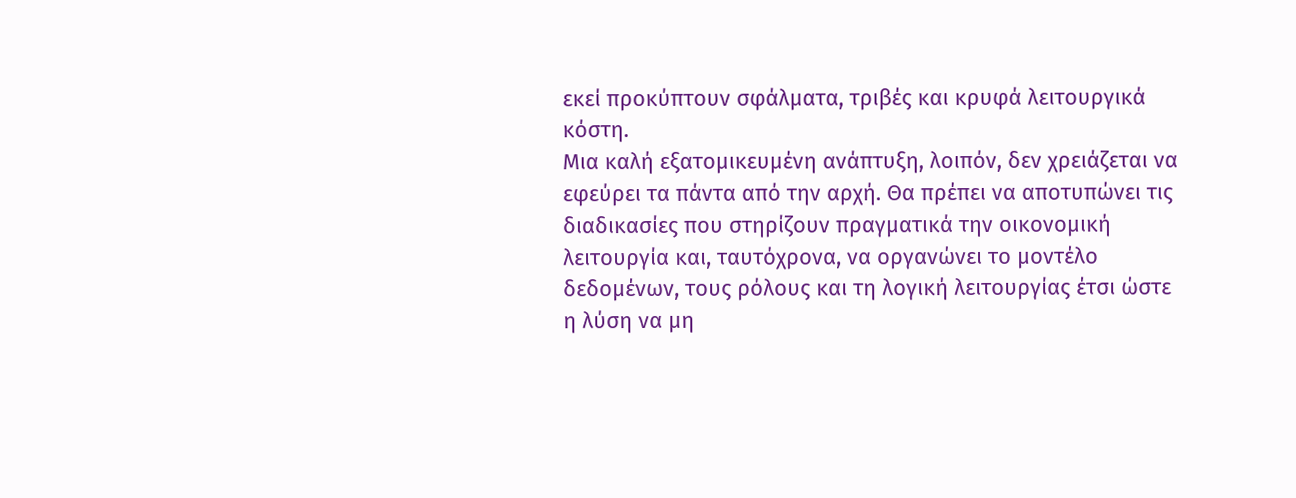εκεί προκύπτουν σφάλματα, τριβές και κρυφά λειτουργικά κόστη.
Μια καλή εξατομικευμένη ανάπτυξη, λοιπόν, δεν χρειάζεται να εφεύρει τα πάντα από την αρχή. Θα πρέπει να αποτυπώνει τις διαδικασίες που στηρίζουν πραγματικά την οικονομική λειτουργία και, ταυτόχρονα, να οργανώνει το μοντέλο δεδομένων, τους ρόλους και τη λογική λειτουργίας έτσι ώστε η λύση να μη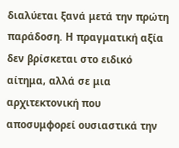διαλύεται ξανά μετά την πρώτη παράδοση. Η πραγματική αξία δεν βρίσκεται στο ειδικό αίτημα, αλλά σε μια αρχιτεκτονική που αποσυμφορεί ουσιαστικά την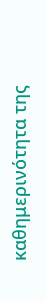καθημερινότητα της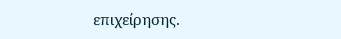επιχείρησης.